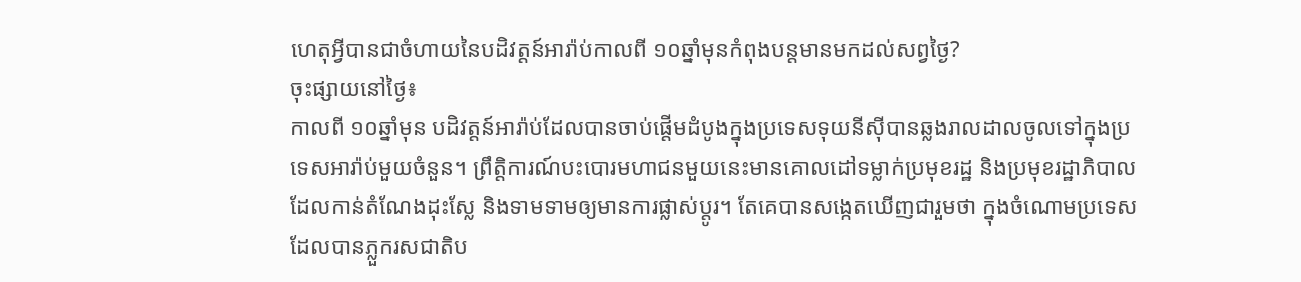ហេតុអ្វីបានជាចំហាយនៃបដិវត្តន៍អារ៉ាប់កាលពី ១០ឆ្នាំមុនកំពុងបន្តមានមកដល់សព្វថ្ងៃ?
ចុះផ្សាយនៅថ្ងៃ៖
កាលពី ១០ឆ្នាំមុន បដិវត្តន៍អារ៉ាប់ដែលបានចាប់ផ្តើមដំបូងក្នុងប្រទេសទុយនីស៊ីបានឆ្លងរាលដាលចូលទៅក្នុងប្រទេសអារ៉ាប់មួយចំនួន។ ព្រឹត្តិការណ៍បះបោរមហាជនមួយនេះមានគោលដៅទម្លាក់ប្រមុខរដ្ឋ និងប្រមុខរដ្ឋាភិបាលដែលកាន់តំណែងដុះស្លែ និងទាមទាមឲ្យមានការផ្លាស់ប្តូរ។ តែគេបានសង្កេតឃើញជារួមថា ក្នុងចំណោមប្រទេសដែលបានភ្លួករសជាតិប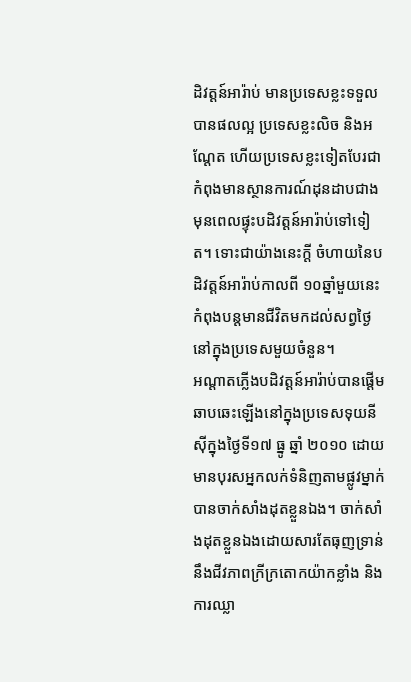ដិវត្តន៍អារ៉ាប់ មានប្រទេសខ្លះទទួលបានផលល្អ ប្រទេសខ្លះលិច និងអណ្តែត ហើយប្រទេសខ្លះទៀតបែរជាកំពុងមានស្ថានការណ៍ដុនដាបជាងមុនពេលផ្ទុះបដិវត្តន៍អារ៉ាប់ទៅទៀត។ ទោះជាយ៉ាងនេះក្តី ចំហាយនៃបដិវត្តន៍អារ៉ាប់កាលពី ១០ឆ្នាំមួយនេះកំពុងបន្តមានជីវិតមកដល់សព្វថ្ងៃនៅក្នុងប្រទេសមួយចំនួន។
អណ្តាតភ្លើងបដិវត្តន៍អារ៉ាប់បានផ្តើមឆាបឆេះឡើងនៅក្នុងប្រទេសទុយនីស៊ីក្នុងថ្ងៃទី១៧ ធ្នូ ឆ្នាំ ២០១០ ដោយមានបុរសអ្នកលក់ទំនិញតាមផ្លូវម្នាក់បានចាក់សាំងដុតខ្លួនឯង។ ចាក់សាំងដុតខ្លួនឯងដោយសារតែធុញទ្រាន់នឹងជីវភាពក្រីក្រតោកយ៉ាកខ្លាំង និងការឈ្លា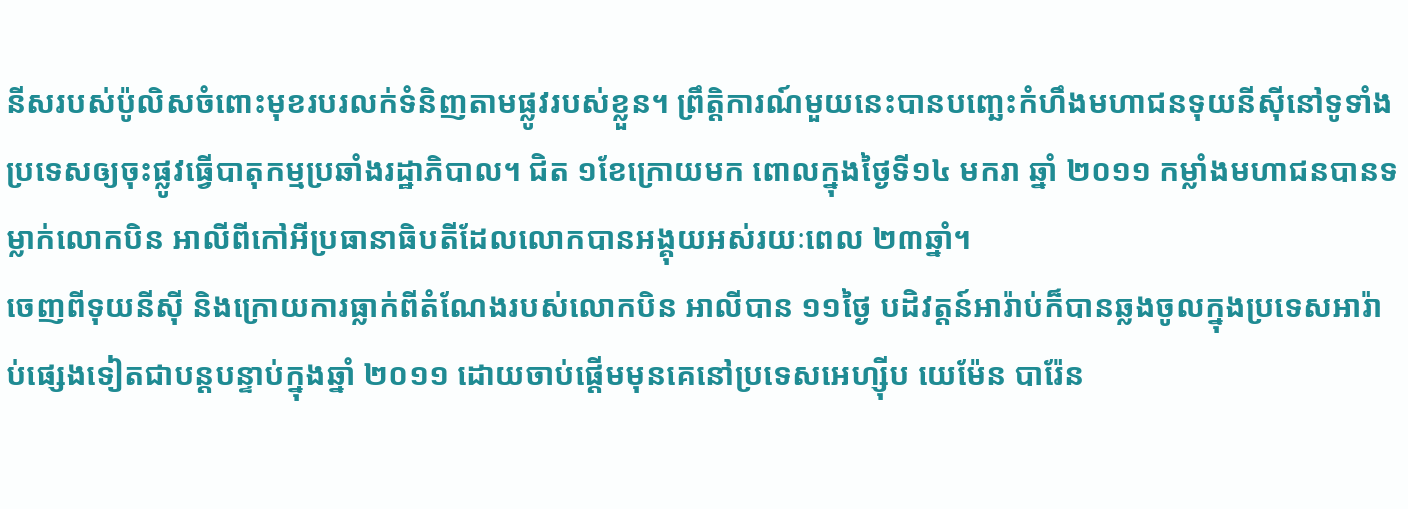នីសរបស់ប៉ូលិសចំពោះមុខរបរលក់ទំនិញតាមផ្លូវរបស់ខ្លួន។ ព្រឹត្តិការណ៍មួយនេះបានបញ្ឆេះកំហឹងមហាជនទុយនីស៊ីនៅទូទាំងប្រទេសឲ្យចុះផ្លូវធ្វើបាតុកម្មប្រឆាំងរដ្ឋាភិបាល។ ជិត ១ខែក្រោយមក ពោលក្នុងថ្ងៃទី១៤ មករា ឆ្នាំ ២០១១ កម្លាំងមហាជនបានទម្លាក់លោកបិន អាលីពីកៅអីប្រធានាធិបតីដែលលោកបានអង្គុយអស់រយៈពេល ២៣ឆ្នាំ។
ចេញពីទុយនីស៊ី និងក្រោយការធ្លាក់ពីតំណែងរបស់លោកបិន អាលីបាន ១១ថ្ងៃ បដិវត្តន៍អារ៉ាប់ក៏បានឆ្លងចូលក្នុងប្រទេសអារ៉ាប់ផ្សេងទៀតជាបន្តបន្ទាប់ក្នុងឆ្នាំ ២០១១ ដោយចាប់ផ្តើមមុនគេនៅប្រទេសអេហ្ស៊ីប យេម៉ែន បារ៉ែន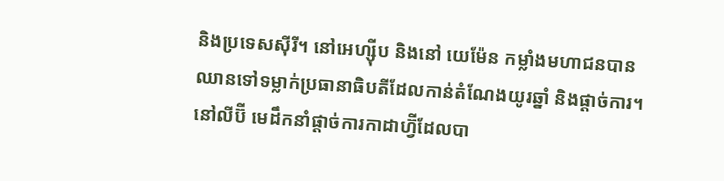និងប្រទេសស៊ីរី។ នៅអេហ្ស៊ីប និងនៅ យេម៉ែន កម្លាំងមហាជនបានឈានទៅទម្លាក់ប្រធានាធិបតីដែលកាន់តំណែងយូរឆ្នាំ និងផ្តាច់ការ។ នៅលីប៊ី មេដឹកនាំផ្តាច់ការកាដាហ្វ៊ីដែលបា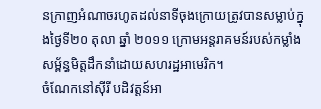នក្រាញអំណាចរហូតដល់នាទីចុងក្រោយត្រូវបានសម្លាប់ក្នុងថ្ងៃទី២០ តុលា ឆ្នាំ ២០១១ ក្រោមអន្តរាគមន៍របស់កម្លាំងសម្ព័ន្ធមិត្តដឹកនាំដោយសហរដ្ឋអាមេរិក។
ចំណែកនៅស៊ីរី បដិវត្តន៍អា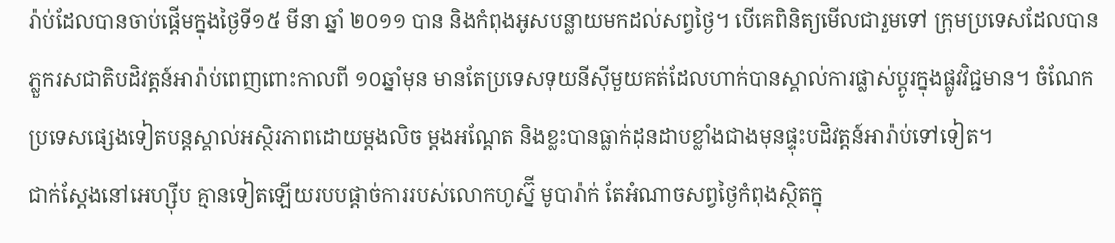រ៉ាប់ដែលបានចាប់ផ្តើមក្នុងថ្ងៃទី១៥ មីនា ឆ្នាំ ២០១១ បាន និងកំពុងអូសបន្លាយមកដល់សព្វថ្ងៃ។ បើគេពិនិត្យមើលជារួមទៅ ក្រុមប្រទេសដែលបានភ្លួករសជាតិបដិវត្តន៍អារ៉ាប់ពេញពោះកាលពី ១០ឆ្នាំមុន មានតែប្រទេសទុយនីស៊ីមួយគត់ដែលហាក់បានស្គាល់ការផ្លាស់ប្តូរក្នុងផ្លូវវិជ្ជមាន។ ចំណែកប្រទេសផ្សេងទៀតបន្តស្គាល់អស្ថិរភាពដោយម្តងលិច ម្តងអណ្តែត និងខ្លះបានធ្លាក់ដុនដាបខ្លាំងជាងមុនផ្ទុះបដិវត្តន៍អារ៉ាប់ទៅទៀត។
ជាក់ស្តែងនៅអេហ្ស៊ីប គ្មានទៀតឡើយរបបផ្តាច់ការរបស់លោកហូស្ន៊ី មូបារ៉ាក់ តែអំណាចសព្វថ្ងៃកំពុងស្ថិតក្នុ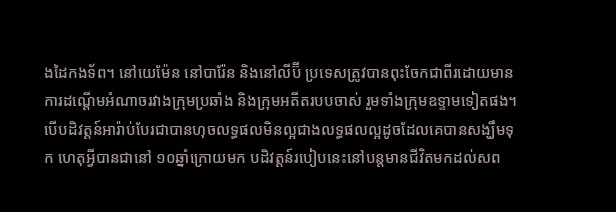ងដៃកងទ័ព។ នៅយេម៉ែន នៅបារ៉ែន និងនៅលីប៊ី ប្រទេសត្រូវបានពុះចែកជាពីរដោយមានការដណ្តើមអំណាចរវាងក្រុមប្រឆាំង និងក្រុមអតីតរបបចាស់ រួមទាំងក្រុមឧទ្ទាមទៀតផង។ បើបដិវត្តន៍អារ៉ាប់បែរជាបានហុចលទ្ធផលមិនល្អជាងលទ្ធផលល្អដូចដែលគេបានសង្ឃឹមទុក ហេតុអ្វីបានជានៅ ១០ឆ្នាំក្រោយមក បដិវត្តន៍របៀបនេះនៅបន្តមានជីវិតមកដល់សព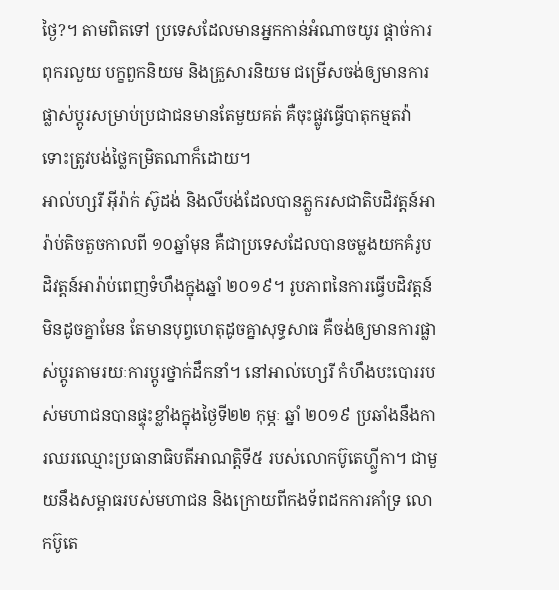ថ្ងៃ?។ តាមពិតទៅ ប្រទេសដែលមានអ្នកកាន់អំណាចយូរ ផ្តាច់ការ ពុករលួយ បក្ខពួកនិយម និងគ្រួសារនិយម ជម្រើសចង់ឲ្យមានការផ្លាស់ប្តូរសម្រាប់ប្រជាជនមានតែមួយគត់ គឺចុះផ្លូវធ្វើបាតុកម្មតវ៉ាទោះត្រូវបង់ថ្លៃកម្រិតណាក៏ដោយ។
អាល់ហ្សរី អ៊ីរ៉ាក់ ស៊ូដង់ និងលីបង់ដែលបានភ្លួករសជាតិបដិវត្តន៍អារ៉ាប់តិចតួចកាលពី ១០ឆ្នាំមុន គឺជាប្រទេសដែលបានចម្លងយកគំរូបដិវត្តន៍អារ៉ាប់ពេញទំហឹងក្នុងឆ្នាំ ២០១៩។ រូបភាពនៃការធ្វើបដិវត្តន៍មិនដូចគ្នាមែន តែមានបុព្វហេតុដូចគ្នាសុទ្ធសាធ គឺចង់ឲ្យមានការផ្លាស់ប្តូរតាមរយៈការប្តូរថ្នាក់ដឹកនាំ។ នៅអាល់ហ្សេរី កំហឹងបះបោររបស់មហាជនបានផ្ទុះខ្លាំងក្នុងថ្ងៃទី២២ កុម្ភៈ ឆ្នាំ ២០១៩ ប្រឆាំងនឹងការឈរឈ្មោះប្រធានាធិបតីអាណត្តិទី៥ របស់លោកប៊ូតេហ្ល្វីកា។ ជាមួយនឹងសម្ពាធរបស់មហាជន និងក្រោយពីកងទ័ពដកការគាំទ្រ លោកប៊ូតេ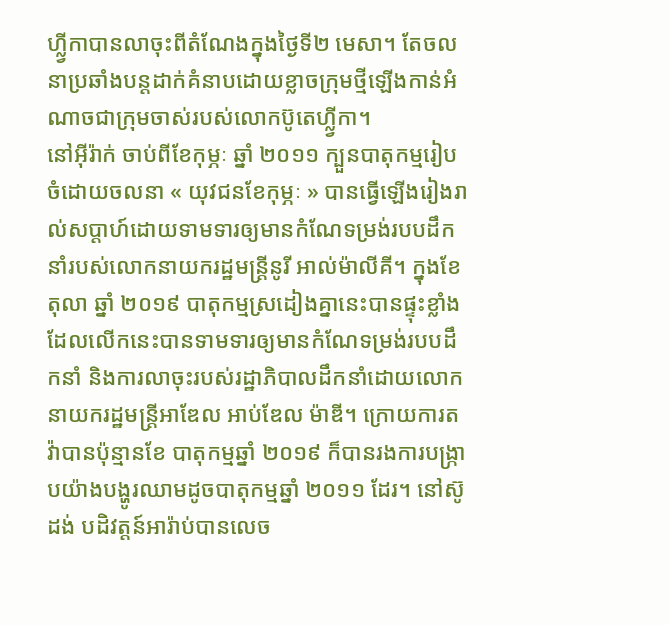ហ្ល្វីកាបានលាចុះពីតំណែងក្នុងថ្ងៃទី២ មេសា។ តែចលនាប្រឆាំងបន្តដាក់គំនាបដោយខ្លាចក្រុមថ្មីឡើងកាន់អំណាចជាក្រុមចាស់របស់លោកប៊ូតេហ្ល្វីកា។
នៅអ៊ីរ៉ាក់ ចាប់ពីខែកុម្ភៈ ឆ្នាំ ២០១១ ក្បួនបាតុកម្មរៀបចំដោយចលនា « យុវជនខែកុម្ភៈ » បានធ្វើឡើងរៀងរាល់សប្តាហ៍ដោយទាមទារឲ្យមានកំណែទម្រង់របបដឹកនាំរបស់លោកនាយករដ្ឋមន្រ្តីនូរី អាល់ម៉ាលីគី។ ក្នុងខែតុលា ឆ្នាំ ២០១៩ បាតុកម្មស្រដៀងគ្នានេះបានផ្ទុះខ្លាំងដែលលើកនេះបានទាមទារឲ្យមានកំណែទម្រង់របបដឹកនាំ និងការលាចុះរបស់រដ្ឋាភិបាលដឹកនាំដោយលោកនាយករដ្ឋមន្រ្តីអាឌែល អាប់ឌែល ម៉ាឌី។ ក្រោយការតវ៉ាបានប៉ុន្មានខែ បាតុកម្មឆ្នាំ ២០១៩ ក៏បានរងការបង្រ្កាបយ៉ាងបង្ហូរឈាមដូចបាតុកម្មឆ្នាំ ២០១១ ដែរ។ នៅស៊ូដង់ បដិវត្តន៍អារ៉ាប់បានលេច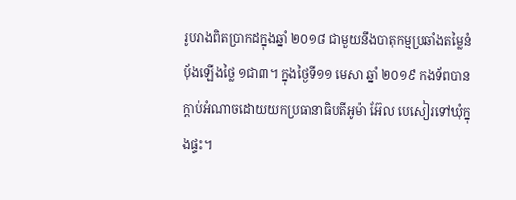រូបរាងពិតប្រាកដក្នុងឆ្នាំ ២០១៨ ជាមួយនឹងបាតុកម្មប្រឆាំងតម្លៃនំបុ័ងឡើងថ្លៃ ១ជា៣។ ក្នុងថ្ងៃទី១១ មេសា ឆ្នាំ ២០១៩ កងទ័ពបានក្តាប់អំណាចដោយយកប្រធានាធិបតីអូម៉ា អ៊ែល បេសៀរទៅឃុំក្នុងផ្ទះ។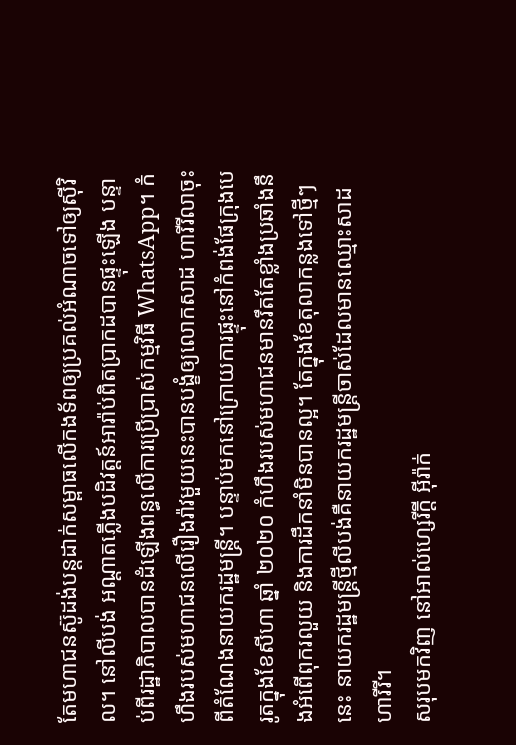តែមហាជនស៊ូដង់បន្តដាក់សម្ពាធលើកងទ័ពឲ្យប្រគល់អំណាចទៅឲ្យស៊ីវិល។ នៅលីបង់ អណ្តាតភ្លើងបដិវត្តន៍អារ៉ាប់ពិតប្រាកដបានផ្ទុះឡើង បន្ទាប់ពីរដ្ឋាភិបាលបានដំឡើងពន្ធលើការប្រើប្រាស់កម្មវិធី WhatsApp។ កំហឹងរបស់មហាជនលើរឿងរ៉ាវមួយនេះបានបង្ខំឲ្យលោកសាដ ហារីរីលាចុះពីតំណែងនាយករដ្ឋមន្រ្តី។ បន្ទាប់មកនៅក្រោយការផ្ទុះនៅកំពង់ផែក្រុងបេរូតក្នុងខែសីហា ឆ្នាំ ២០២០ កំហឹងរបស់មហាជនមានរឹតតែខ្លាំងប្រឆាំងនឹងអំពើពុករលួយ និងការដឹកនាំមិនបានល្អ។ តែក្នុងខែតុលាកន្លងទៅថ្មីៗនេះ នាយករដ្ឋមន្រ្តីថ្មីលីបង់គឺនាយករដ្ឋមន្រ្តីចាស់ដែលមានឈ្មោះសាដ ហារីរី។
សរុបមកវិញ នៅអាល់ហ្សេរីក្តី អ៊ីរ៉ាក់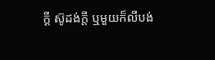ក្តី ស៊ូដង់ក្តី ឬមួយក៏លីបង់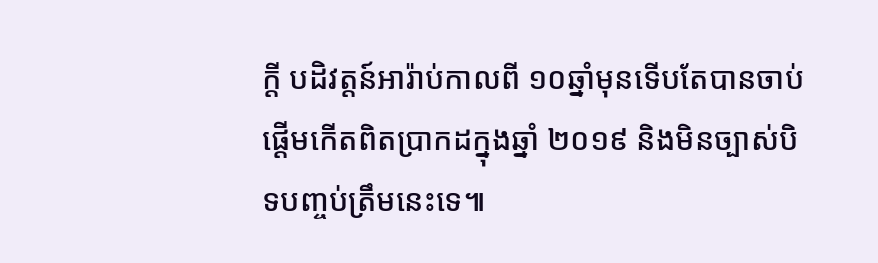ក្តី បដិវត្តន៍អារ៉ាប់កាលពី ១០ឆ្នាំមុនទើបតែបានចាប់ផ្តើមកើតពិតប្រាកដក្នុងឆ្នាំ ២០១៩ និងមិនច្បាស់បិទបញ្ចប់ត្រឹមនេះទេ៕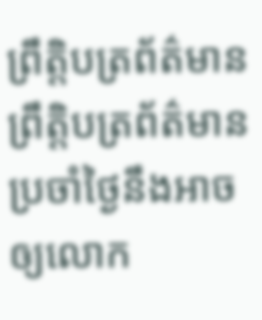ព្រឹត្តិបត្រព័ត៌មានព្រឹត្តិបត្រព័ត៌មានប្រចាំថ្ងៃនឹងអាចឲ្យលោក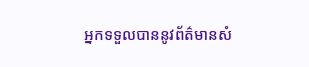អ្នកទទួលបាននូវព័ត៌មានសំ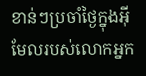ខាន់ៗប្រចាំថ្ងៃក្នុងអ៊ីមែលរបស់លោកអ្នក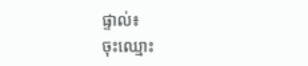ផ្ទាល់៖
ចុះឈ្មោះ